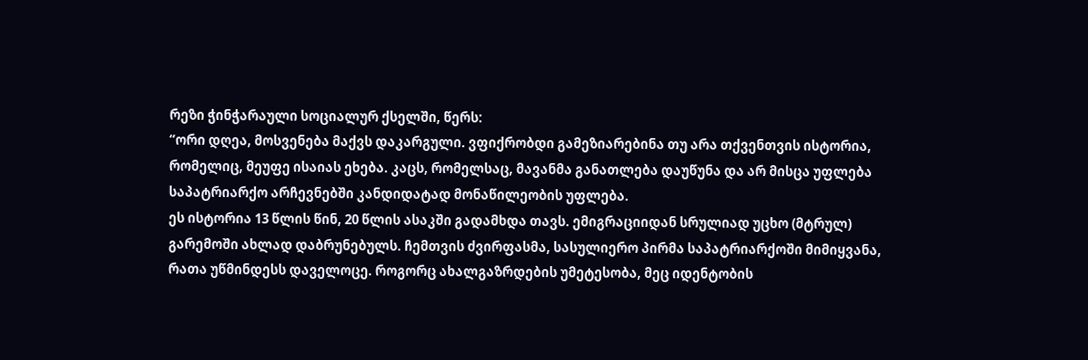რეზი ჭინჭარაული სოციალურ ქსელში, წერს:
“ორი დღეა, მოსვენება მაქვს დაკარგული. ვფიქრობდი გამეზიარებინა თუ არა თქვენთვის ისტორია, რომელიც, მეუფე ისაიას ეხება. კაცს, რომელსაც, მავანმა განათლება დაუწუნა და არ მისცა უფლება საპატრიარქო არჩევნებში კანდიდატად მონაწილეობის უფლება.
ეს ისტორია 13 წლის წინ, 20 წლის ასაკში გადამხდა თავს. ემიგრაციიდან სრულიად უცხო (მტრულ) გარემოში ახლად დაბრუნებულს. ჩემთვის ძვირფასმა, სასულიერო პირმა საპატრიარქოში მიმიყვანა, რათა უწმინდესს დაველოცე. როგორც ახალგაზრდების უმეტესობა, მეც იდენტობის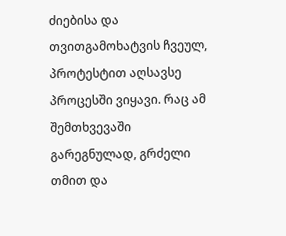ძიებისა და თვითგამოხატვის ჩვეულ, პროტესტით აღსავსე პროცესში ვიყავი. რაც ამ შემთხვევაში გარეგნულად, გრძელი თმით და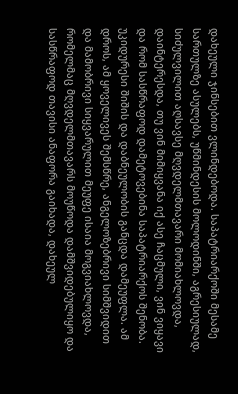დახეული ჯინსებით ვლინდებოდა. საპატრიარქოში მესამე სართულზე ასულებს, უწმინდესის მოლოდინში, აგრესიულად, სიძულვილით აღსავსე მღვდელმთავარი მომიახლოვდა, დაინტერესდა, თუ ვინ მიმიყვანა იქ ასე ჩაცმული, ვინ ვიყავი და რომ სასწრაფოდ დამეტოვებინა საპატრიარქოს შენობა. უკიდურესი შიშის და დაბნეულობის განცდა დამეუფლა. ამ დროს, ამ ყოველივეს შემსწრე, ანგელოზებრივი სიმშვიდით და მამობრივი სიყვარულით მეუფე ისაია მოგვიახლოვდა, რომელმაც მღვდელმთავარს მოუწოდა დამშვიდებულიყო და სასწრაფოდ თავისი ანაფორა გაიხადა, დახეულ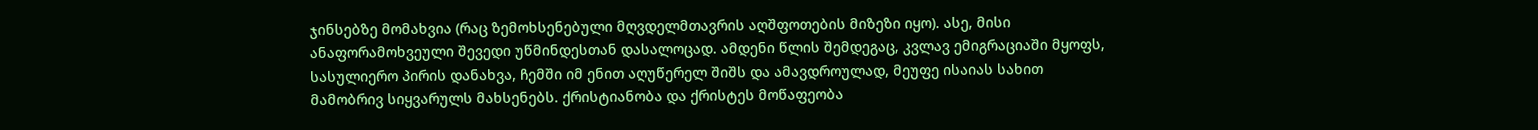ჯინსებზე მომახვია (რაც ზემოხსენებული მღვდელმთავრის აღშფოთების მიზეზი იყო). ასე, მისი ანაფორამოხვეული შევედი უწმინდესთან დასალოცად. ამდენი წლის შემდეგაც, კვლავ ემიგრაციაში მყოფს, სასულიერო პირის დანახვა, ჩემში იმ ენით აღუწერელ შიშს და ამავდროულად, მეუფე ისაიას სახით მამობრივ სიყვარულს მახსენებს. ქრისტიანობა და ქრისტეს მოწაფეობა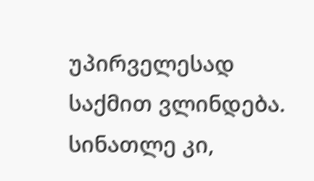უპირველესად საქმით ვლინდება. სინათლე კი,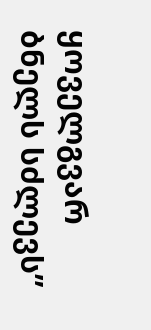ყოველგვარ ბნელს სძლევს”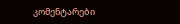კომენტარები